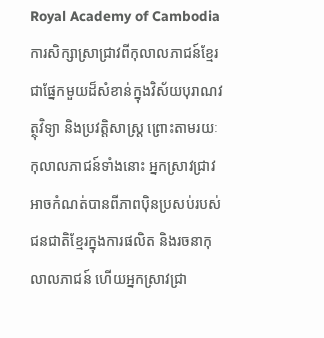Royal Academy of Cambodia
ការសិក្សាស្រាជ្រាវពីកុលាលភាជន៍ខ្មែរជាផ្នែកមួយដ៏សំខាន់ក្នុងវិស័យបុរាណវត្ថុវិទ្យា និងប្រវត្តិសាស្រ្ត ព្រោះតាមរយៈកុលាលភាជន៍ទាំងនោះ អ្នកស្រាវជ្រាវអាចកំណត់បានពីភាពប៉ិនប្រសប់របស់ជនជាតិខ្មែរក្នុងការផលិត និងរចនាកុលាលភាជន៍ ហើយអ្នកស្រាវជ្រា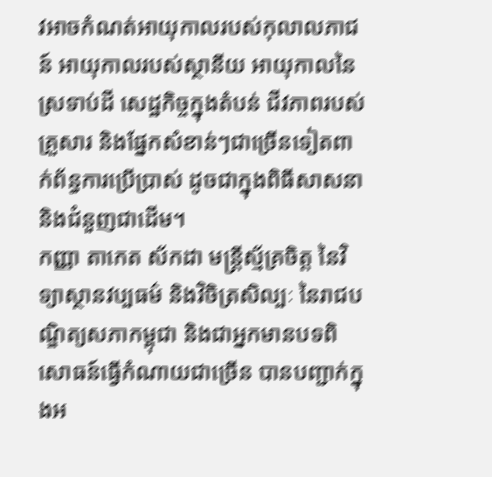វអាចកំណត់អាយុកាលរបស់កុលាលភាជន៍ អាយុកាលរបស់ស្ថានីយ អាយុកាលនៃស្រទាប់ដី សេដ្ឋកិច្ចក្នុងតំបន់ ជីវភាពរបស់គ្រួសារ និងផ្នែកសំខាន់ៗជាច្រើនទៀតពាក់ព័ន្ធការប្រើប្រាស់ ដូចជាក្នុងពិធីសាសនា និងជំនួញជាដើម។
កញ្ញា តាកេត ស័កដា មន្ត្រីស្ម័គ្រចិត្ត នៃវិទ្យាស្ថានវប្បធម៌ និងវិចិត្រសិល្បៈ នៃរាជបណ្ឌិត្យសភាកម្ពុជា និងជាអ្នកមានបទពិសោធន៍ធ្វើកំណាយជាច្រើន បានបញ្ជាក់ក្នុងអ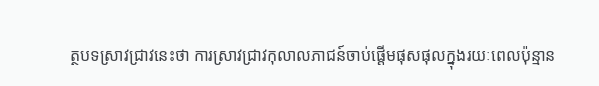ត្ថបទស្រាវជ្រាវនេះថា ការស្រាវជ្រាវកុលាលភាជន៍ចាប់ផ្ដើមផុសផុលក្នុងរយៈពេលប៉ុន្មាន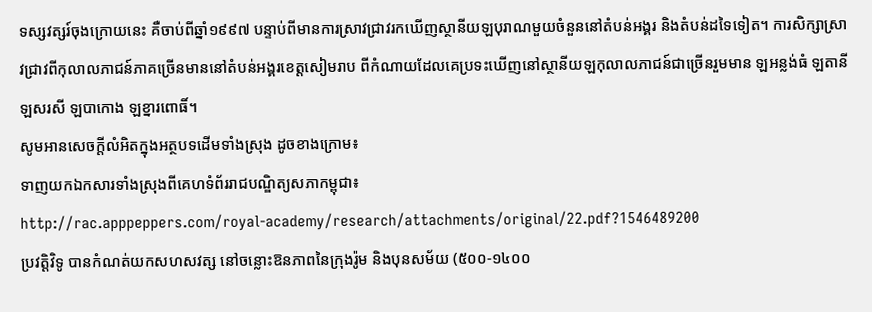ទស្សវត្សរ៍ចុងក្រោយនេះ គឺចាប់ពីឆ្នាំ១៩៩៧ បន្ទាប់ពីមានការស្រាវជ្រាវរកឃើញស្ថានីយឡបុរាណមួយចំនួននៅតំបន់អង្គរ និងតំបន់ដទៃទៀត។ ការសិក្សាស្រាវជ្រាវពីកុលាលភាជន៍ភាគច្រើនមាននៅតំបន់អង្គរខេត្តសៀមរាប ពីកំណាយដែលគេប្រទះឃើញនៅស្ថានីយឡកុលាលភាជន៍ជាច្រើនរួមមាន ឡអន្លង់ធំ ឡតានី ឡសរសី ឡបាកោង ឡខ្នារពោធិ៍។
សូមអានសេចក្តីលំអិតក្នុងអត្ថបទដើមទាំងស្រុង ដូចខាងក្រោម៖
ទាញយកឯកសារទាំងស្រុងពីគេហទំព័ររាជបណ្ឌិត្យសភាកម្ពុជា៖
http://rac.apppeppers.com/royal-academy/research/attachments/original/22.pdf?1546489200
ប្រវត្ដិវិទូ បានកំណត់យកសហសវត្ស នៅចន្លោះឱនភាពនៃក្រុងរ៉ូម និងបុនសម័យ (៥០០-១៤០០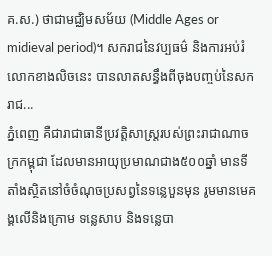គ.ស.) ថាជាមជ្ឈិមសម័យ (Middle Ages or midieval period)។ សករាជនៃវប្បធម៌ និងការអប់រំលោកខាងលិចនេះ បានលាតសន្ធឹងពីចុងបញ្ចប់នៃសករាជ...
ភ្នំពេញ គឺជារាជាធានីប្រវត្តិសាស្រ្តរបស់ព្រះរាជាណាចក្រកម្ពុជា ដែលមានអាយុប្រមាណជាង៥០០ឆ្នាំ មានទីតាំងស្ថិតនៅចំចំណុចប្រសព្វនៃទន្លេបួនមុន រូមមានមេគង្គលើនិងក្រោម ទន្លេសាប និងទន្លេបា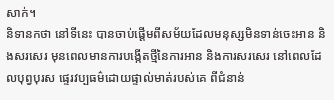សាក់។
និទានកថា នៅទីនេះ បានចាប់ផ្ដើមពីសម័យដែលមនុស្សមិនទាន់ចេះអាន និងសរសេរ មុនពេលមានការបង្កើតថ្មីនៃការអាន និងការសរសេរ នៅពេលដែលបុព្វបុរស ផ្ទេរវប្បធម៌ដោយផ្ទាល់មាត់របស់គេ ពីជំនាន់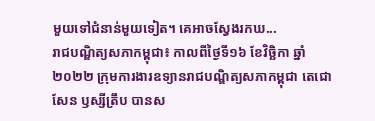មួយទៅជំនាន់មួយទៀត។ គេអាចស្វែងរកឃ...
រាជបណ្ឌិត្យសភាកម្ពុជា៖ កាលពីថ្ងៃទី១៦ ខែវិច្ឆិកា ឆ្នាំ២០២២ ក្រុមការងារឧទ្យានរាជបណ្ឌិត្យសភាកម្ពុជា តេជោសែន ឫស្សីត្រឹប បានស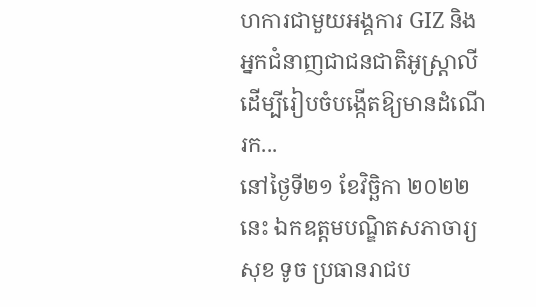ហការជាមួយអង្គការ GIZ និងអ្នកជំនាញជាជនជាតិអូស្ត្រាលីដើម្បីរៀបចំបង្កើតឱ្យមានដំណើរក...
នៅថ្ងៃទី២១ ខែវិច្ឆិកា ២០២២នេះ ឯកឧត្តមបណ្ឌិតសភាចារ្យ សុខ ទូច ប្រធានរាជប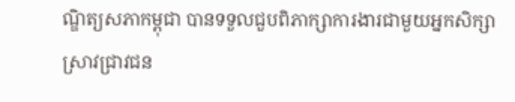ណ្ឌិត្យសភាកម្ពុជា បានទទួលជួបពិភាក្សាការងារជាមួយអ្នកសិក្សាស្រាវជ្រាវជន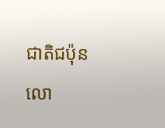ជាតិជប៉ុន លោ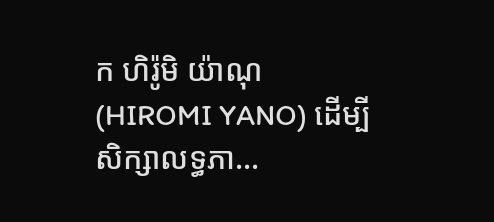ក ហិរ៉ូមិ យ៉ាណុ (HIROMI YANO) ដើម្បីសិក្សាលទ្ធភា...